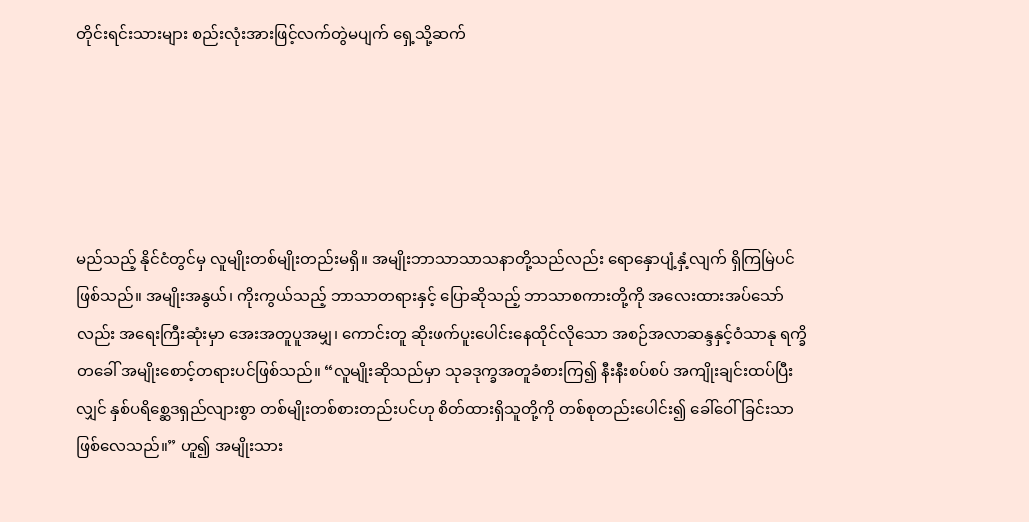တိုင်းရင်းသားများ စည်းလုံးအားဖြင့်လက်တွဲမပျက် ရှေ့သို့ဆက်





မည်သည့် နိုင်ငံတွင်မှ လူမျိုးတစ်မျိုးတည်းမရှိ။ အမျိုးဘာသာသာသနာတို့သည်လည်း ရောနှောပျံ့နှံ့လျက် ရှိကြမြဲပင်ဖြစ်သည်။ အမျိုးအနွယ်၊ ကိုးကွယ်သည့် ဘာသာတရားနှင့် ပြောဆိုသည့် ဘာသာစကားတို့ကို အလေးထားအပ်သော်လည်း အရေးကြီးဆုံးမှာ အေးအတူပူအမျှ၊ ကောင်းတူ ဆိုးဖက်ပူးပေါင်းနေထိုင်လိုသော အစဉ်အလာဆန္ဒနှင့်ဝံသာနု ရက္ခိတခေါ် အမျိုးစောင့်တရားပင်ဖြစ်သည်။ “လူမျိုးဆိုသည်မှာ သုခဒုက္ခအတူခံစားကြ၍ နီးနီးစပ်စပ် အကျိုးချင်းထပ်ပြီးလျှင် နှစ်ပရိစ္ဆေဒရှည်လျားစွာ တစ်မျိုးတစ်စားတည်းပင်ဟု စိတ်ထားရှိသူတို့ကို တစ်စုတည်းပေါင်း၍ ခေါ်ဝေါ်ခြင်းသာ ဖြစ်လေသည်။” ဟူ၍ အမျိုးသား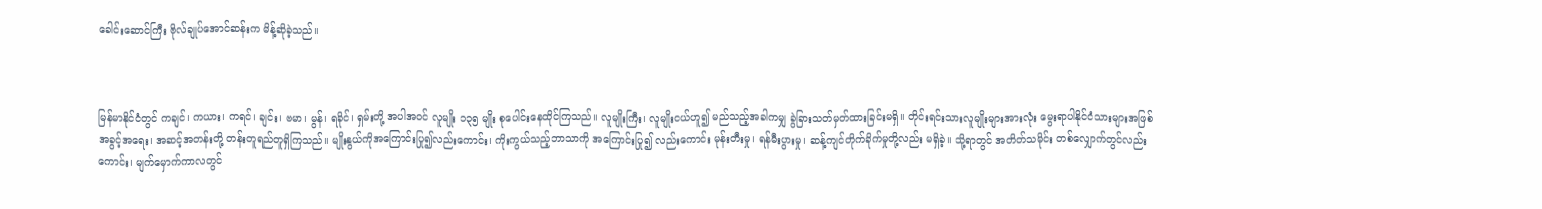ခေါင်းဆောင်ကြီး ဗိုလ်ချုပ်အောင်ဆန်းက မိန့်ဆိုခဲ့သည်။



မြန်မာနိုင်ငံတွင် ကချင်၊ ကယား၊ ကရင်၊ ချင်း၊ ဗမာ၊ မွန်၊ ရခိုင်၊ ရှမ်းတို့ အပါအဝင် လူမျိုး ၁၃၅ မျိုး စုပေါင်းနေထိုင်ကြသည်။ လူမျိုးကြီး၊ လူမျိုးငယ်ဟူ၍ မည်သည့်အခါကမျှ ခွဲခြားသတ်မှတ်ထားခြင်းမရှိ။ တိုင်းရင်းသားလူမျိုးများအားလုံး မွေးရာပါနိုင်ငံသားများအဖြစ် အခွင့်အရေး၊ အဆင့်အတန်းတို့ တန်းတူရည်တူရှိကြသည်။ မျိုးနွယ်ကိုအကြောင်းပြု၍လည်းကောင်း၊ ကိုးကွယ်သည့်ဘာသာကို အကြောင်းပြု၍ လည်းကောင်း မုန်းတီးမှု၊ ရန်မီးပွားမှု၊ ဆန့်ကျင်တိုက်ခိုက်မှုတို့လည်း မရှိခဲ့။ သို့ရာတွင် အတိတ်သမိုင်း တစ်လျှောက်တွင်လည်းကောင်း၊ မျက်မှောက်ကာလတွင်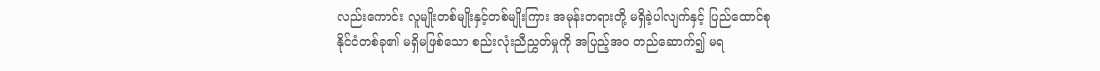လည်းကောင်း လူမျိုးတစ်မျိုးနှင့်တစ်မျိုးကြား အမုန်းတရားတို့ မရှိခဲ့ပါလျက်နှင့် ပြည်ထောင်စုနိုင်ငံတစ်ခု၏ မရှိမဖြစ်သော စည်းလုံးညီညွှတ်မှုကို အပြည့်အဝ တည်ဆောက်၍ မရ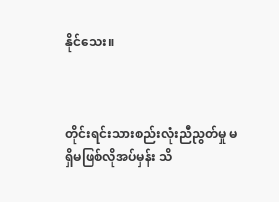နိုင်သေး။



တိုင်းရင်းသားစည်းလုံးညီညွတ်မှု မရှိမဖြစ်လိုအပ်မှန်း သိ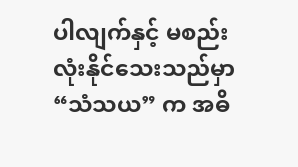ပါလျက်နှင့် မစည်းလုံးနိုင်သေးသည်မှာ “သံသယ” က အဓိ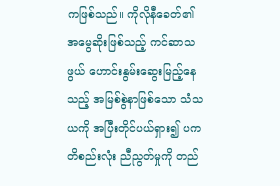ကဖြစ်သည်။ ကိုလိုနီခေတ်၏ အမွေဆိုးဖြစ်သည့် ကင်ဆာသဖွယ် ဟောင်းနွမ်းဆွေးမြည့်နေသည့် အမြစ်စွဲနာဖြစ်သော သံသယကို အပြီးတိုင်ပယ်ရှား၍ ပကတိစည်းလုံး ညီညွတ်မှုကို တည်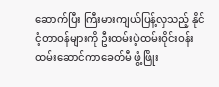ဆောက်ပြီး ကြီးမားကျယ်ပြန့်လှသည့် နိုင်ငံ့တာဝန်များကို ဦးထမ်းပဲ့ထမ်းဝိုင်းဝန်း ထမ်းဆောင်ကာခေတ်မီ ဖွံ့ဖြိုး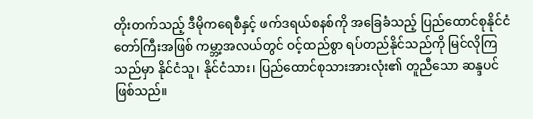တိုးတက်သည့် ဒီမိုကရေစီနှင့် ဖက်ဒရယ်စနစ်ကို အခြေခံသည့် ပြည်ထောင်စုနိုင်ငံတော်ကြီးအဖြစ် ကမ္ဘာ့အလယ်တွင် ဝင့်ထည်စွာ ရပ်တည်နိုင်သည်ကို မြင်လိုကြသည်မှာ နိုင်ငံသူ၊ နိုင်ငံသား၊ ပြည်ထောင်စုသားအားလုံး၏ တူညီသော ဆန္ဒပင် ဖြစ်သည်။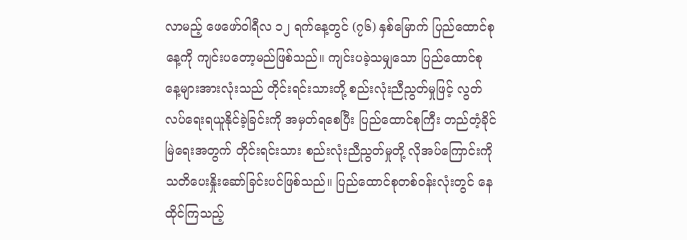လာမည့် ဖေဖော်ဝါရီလ ၁၂ ရက်နေ့တွင် (၇၆) နှစ်မြောက် ပြည်ထောင်စုနေ့ကို ကျင်းပတော့မည်ဖြစ်သည်။ ကျင်းပခဲ့သမျှသော ပြည်ထောင်စုနေ့များအားလုံးသည် တိုင်းရင်းသားတို့ စည်းလုံးညီညွတ်မှုဖြင့် လွတ်လပ်ရေးရယူနိုင်ခဲ့ခြင်းကို အမှတ်ရစေပြီး ပြည်ထောင်စုကြီး တည်တံ့ခိုင်မြဲရေးအတွက် တိုင်းရင်းသား စည်းလုံးညီညွတ်မှုတို့ လိုအပ်ကြောင်းကို သတိပေးနှိုးဆော်ခြင်းပင်ဖြစ်သည်။ ပြည်ထောင်စုတစ်ဝန်းလုံးတွင် နေထိုင်ကြသည့်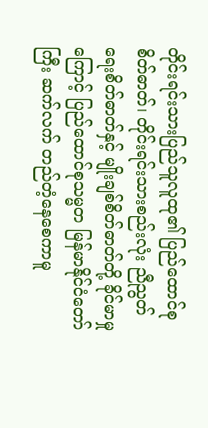တိုင်းရင်းသားပြည်သူလူထု၏ ပြည်ထောင်စု စိတ်ဓာတ်၊ တိုင်းရင်းသားစည်းလုံး ညီညွတ်ရေးစိတ်ဓာတ်နှင့် မျိုးချစ်စိတ်ဓာတ်တို့ ခိုင်မာမှုကြောင့် ပြည်ထောင်စုသမ္မတ မြန်မာနိုင်ငံတော်ကြီး ဆက်လက် တည်တံ့နေစေကာမူ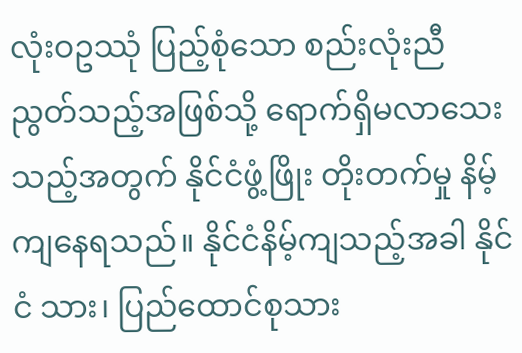လုံးဝဥဿုံ ပြည့်စုံသော စည်းလုံးညီညွတ်သည့်အဖြစ်သို့ ရောက်ရှိမလာသေးသည့်အတွက် နိုင်ငံဖွံ့ဖြိုး တိုးတက်မှု နိမ့်ကျနေရသည်။ နိုင်ငံနိမ့်ကျသည့်အခါ နိုင်ငံ သား၊ ပြည်ထောင်စုသား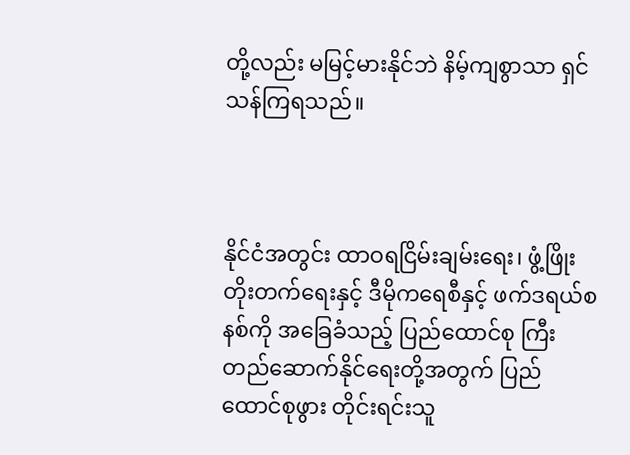တို့လည်း မမြင့်မားနိုင်ဘဲ နိမ့်ကျစွာသာ ရှင်သန်ကြရသည်။



နိုင်ငံအတွင်း ထာဝရငြိမ်းချမ်းရေး၊ ဖွံ့ဖြိုးတိုးတက်ရေးနှင့် ဒီမိုကရေစီနှင့် ဖက်ဒရယ်စနစ်ကို အခြေခံသည့် ပြည်ထောင်စု ကြီး တည်ဆောက်နိုင်ရေးတို့အတွက် ပြည်ထောင်စုဖွား တိုင်းရင်းသူ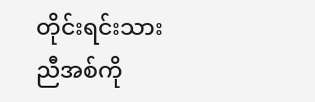တိုင်းရင်းသား ညီအစ်ကို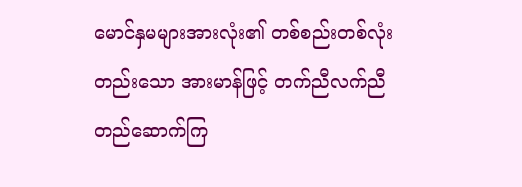မောင်နှမများအားလုံး၏ တစ်စည်းတစ်လုံးတည်းသော အားမာန်ဖြင့် တက်ညီလက်ညီ တည်ဆောက်ကြ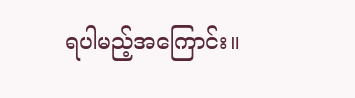ရပါမည့်အကြောင်း။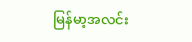မြန်မာ့အလင်း